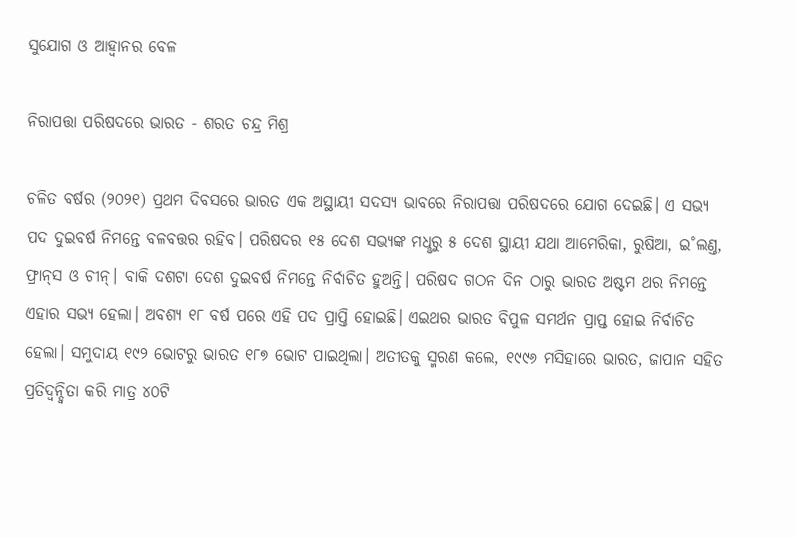ସୁଯୋଗ ଓ ଆହ୍ବାନର ବେଳ

ନିରାପତ୍ତା ପରିଷଦରେ ଭାରତ - ଶରତ ଚନ୍ଦ୍ର ମିଶ୍ର

ଚଳିତ ବର୍ଷର (୨୦୨୧) ପ୍ରଥମ ଦିବସରେ ଭାରତ ଏକ ଅସ୍ଥାୟୀ ସଦସ୍ୟ ଭାବରେ ନିରାପତ୍ତା ପରିଷଦରେ ଯୋଗ ଦେଇଛି। ଏ ସଭ୍ୟ ପଦ ଦୁଇବର୍ଷ ନିମନ୍ତେ ବଳବତ୍ତର ରହିବ। ପରିଷଦର ୧୫ ଦେଶ ସଭ୍ୟଙ୍କ ମଧୢରୁ ୫ ଦେଶ ସ୍ଥାୟୀ ଯଥା ଆମେରିକା, ରୁଷିଆ, ଇ˚ଲଣ୍ତ, ଫ୍ରାନ୍‌ସ ଓ ଚୀନ୍‌। ବାକି ଦଶଟା ଦେଶ ଦୁଇବର୍ଷ ନିମନ୍ତେ ନିର୍ବାଚିତ ହୁଅନ୍ତି। ପରିଷଦ ଗଠନ ଦିନ ଠାରୁ ଭାରତ ଅଷ୍ଟମ ଥର ନିମନ୍ତେ ଏହାର ସଭ୍ୟ ହେଲା। ଅବଶ୍ୟ ୧୮ ବର୍ଷ ପରେ ଏହି ପଦ ପ୍ରାପ୍ତି ହୋଇଛି। ଏଇଥର ଭାରତ ବିପୁଳ ସମର୍ଥନ ପ୍ରାପ୍ତ ହୋଇ ନିର୍ବାଚିତ ହେଲା। ସମୁଦାୟ ୧୯୨ ଭୋଟରୁ ଭାରତ ୧୮୭ ଭୋଟ ପାଇଥିଲା। ଅତୀତକୁ ସ୍ମରଣ କଲେ, ୧୯୯୬ ମସିହାରେ ଭାରତ, ଜାପାନ ସହିତ ପ୍ରତିଦ୍ବନ୍ଦ୍ବିତା କରି ମାତ୍ର ୪୦ଟି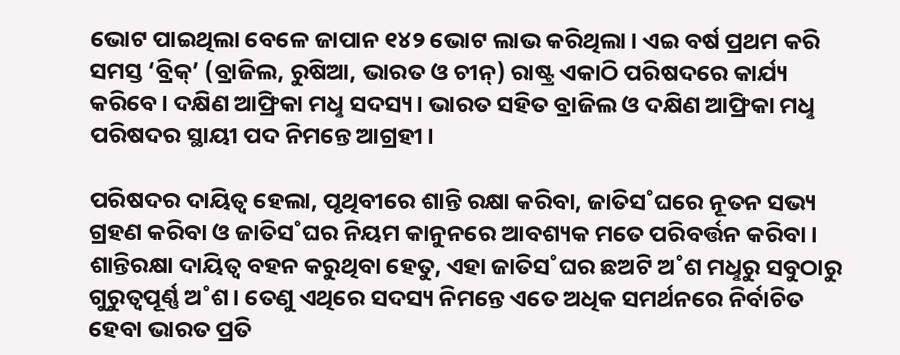ଭୋଟ ପାଇଥିଲା ବେଳେ ଜାପାନ ୧୪୨ ଭୋଟ ଲାଭ କରିଥିଲା। ଏଇ ବର୍ଷ ପ୍ରଥମ କରି ସମସ୍ତ ‘ବ୍ରିକ୍‌’ (ବ୍ରାଜିଲ, ରୁଷିଆ, ଭାରତ ଓ ଚୀନ୍‌) ରାଷ୍ଟ୍ର ଏକାଠି ପରିଷଦରେ କାର୍ଯ୍ୟ କରିବେ। ଦକ୍ଷିଣ ଆଫ୍ରିକା ମଧୢ ସଦସ୍ୟ। ଭାରତ ସହିତ ବ୍ରାଜିଲ ଓ ଦକ୍ଷିଣ ଆଫ୍ରିକା ମଧୢ ପରିଷଦର ସ୍ଥାୟୀ ପଦ ନିମନ୍ତେ ଆଗ୍ରହୀ।

ପରିଷଦର ଦାୟିତ୍ବ ହେଲା, ପୃଥିବୀରେ ଶାନ୍ତି ରକ୍ଷା କରିବା, ଜାତିସ˚ଘରେ ନୂତନ ସଭ୍ୟ ଗ୍ରହଣ କରିବା ଓ ଜାତିସ˚ଘର ନିୟମ କାନୁନରେ ଆବଶ୍ୟକ ମତେ ପରିବର୍ତ୍ତନ କରିବା। ଶାନ୍ତିରକ୍ଷା ଦାୟିତ୍ବ ବହନ କରୁଥିବା ହେତୁ, ଏହା ଜାତିସ˚ଘର ଛଅଟି ଅ˚ଶ ମଧୢରୁ ସବୁଠାରୁ ଗୁରୁତ୍ବପୂର୍ଣ୍ଣ ଅ˚ଶ। ତେଣୁ ଏଥିରେ ସଦସ୍ୟ ନିମନ୍ତେ ଏତେ ଅଧିକ ସମର୍ଥନରେ ନିର୍ବାଚିତ ହେବା ଭାରତ ପ୍ରତି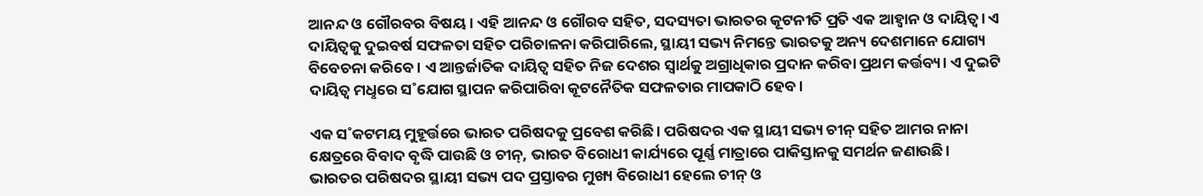ଆନନ୍ଦ ଓ ଗୌରବର ବିଷୟ। ଏହି ଆନନ୍ଦ ଓ ଗୌରବ ସହିତ, ସଦସ୍ୟତା ଭାରତର କୂଟନୀତି ପ୍ରତି ଏକ ଆହ୍ବାନ ଓ ଦାୟିତ୍ବ। ଏ ଦାୟିତ୍ବକୁ ଦୁଇବର୍ଷ ସଫଳତା ସହିତ ପରିଚାଳନା କରିପାରିଲେ, ସ୍ଥାୟୀ ସଭ୍ୟ ନିମନ୍ତେ ଭାରତକୁ ଅନ୍ୟ ଦେଶମାନେ ଯୋଗ୍ୟ ବିବେଚନା କରିବେ। ଏ ଆନ୍ତର୍ଜାତିକ ଦାୟିତ୍ବ ସହିତ ନିଜ ଦେଶର ସ୍ବାର୍ଥକୁ ଅଗ୍ରାଧିକାର ପ୍ରଦାନ କରିବା ପ୍ରଥମ କର୍ତ୍ତବ୍ୟ। ଏ ଦୁଇଟି ଦାୟିତ୍ବ ମଧୢରେ ସ˚ଯୋଗ ସ୍ଥାପନ କରିପାରିବା କୂଟନୈତିକ ସଫଳତାର ମାପକାଠି ହେବ।

ଏକ ସ˚କଟମୟ ମୁହୂର୍ତ୍ତରେ ଭାରତ ପରିଷଦକୁ ପ୍ରବେଶ କରିଛି। ପରିଷଦର ଏକ ସ୍ଥାୟୀ ସଭ୍ୟ ଚୀନ୍‌ ସହିତ ଆମର ନାନା କ୍ଷେତ୍ରରେ ବିବାଦ ବୃଦ୍ଧି ପାଉଛି ଓ ଚୀନ୍‌, ଭାରତ ବିରୋଧୀ କାର୍ଯ୍ୟରେ ପୂର୍ଣ୍ଣ ମାତ୍ରାରେ ପାକିସ୍ତାନକୁ ସମର୍ଥନ ଜଣାଉଛି। ଭାରତର ପରିଷଦର ସ୍ଥାୟୀ ସଭ୍ୟ ପଦ ପ୍ରସ୍ତାବର ମୁଖ୍ୟ ବିରୋଧୀ ହେଲେ ଚୀନ୍‌ ଓ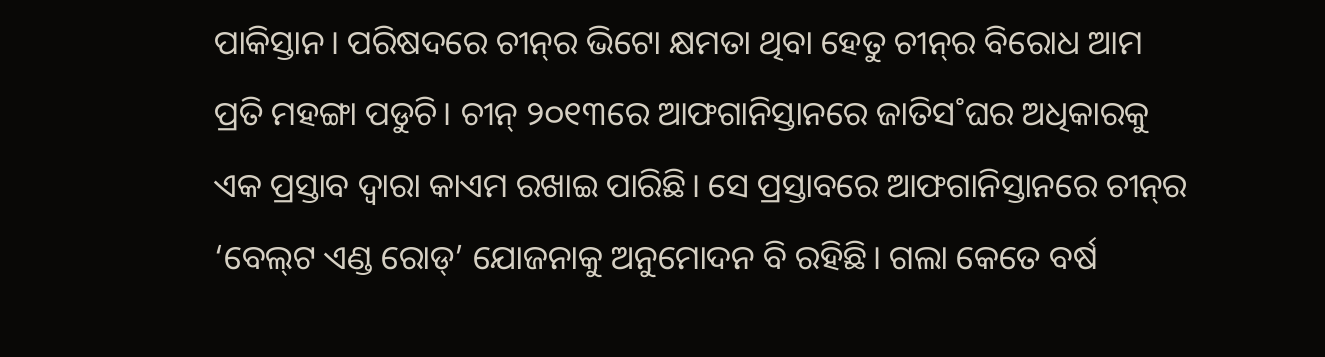ପାକିସ୍ତାନ। ପରିଷଦରେ ଚୀନ୍‌ର ଭିଟୋ କ୍ଷମତା ଥିବା ହେତୁ ଚୀନ୍‌ର ବିରୋଧ ଆମ ପ୍ରତି ମହଙ୍ଗା ପଡୁଚି। ଚୀନ୍‌ ୨୦୧୩ରେ ଆଫଗାନିସ୍ତାନରେ ଜାତିସ˚ଘର ଅଧିକାରକୁ ଏକ ପ୍ରସ୍ତାବ ଦ୍ବାରା କାଏମ ରଖାଇ ପାରିଛି। ସେ ପ୍ରସ୍ତାବରେ ଆଫଗାନିସ୍ତାନରେ ଚୀନ୍‌ର ‘ବେଲ୍‌ଟ ଏଣ୍ଡ ରୋଡ୍‌’ ଯୋଜନାକୁ ଅନୁମୋଦନ ବି ରହିଛି। ଗଲା କେତେ ବର୍ଷ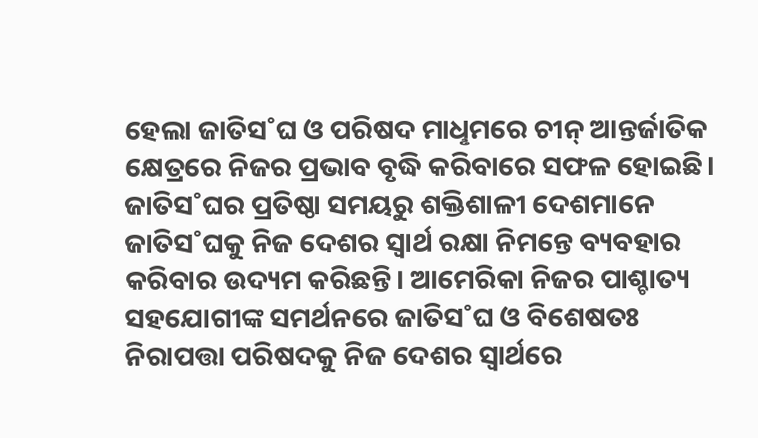ହେଲା ଜାତିସ˚ଘ ଓ ପରିଷଦ ମାଧୢମରେ ଚୀନ୍‌ ଆନ୍ତର୍ଜାତିକ କ୍ଷେତ୍ରରେ ନିଜର ପ୍ରଭାବ ବୃଦ୍ଧି କରିବାରେ ସଫଳ ହୋଇଛି। ଜାତିସ˚ଘର ପ୍ରତିଷ୍ଠା ସମୟରୁ ଶକ୍ତିଶାଳୀ ଦେଶମାନେ ଜାତିସ˚ଘକୁ ନିଜ ଦେଶର ସ୍ବାର୍ଥ ରକ୍ଷା ନିମନ୍ତେ ବ୍ୟବହାର କରିବାର ଉଦ୍ୟମ କରିଛନ୍ତି। ଆମେରିକା ନିଜର ପାଶ୍ଚାତ୍ୟ ସହଯୋଗୀଙ୍କ ସମର୍ଥନରେ ଜାତିସ˚ଘ ଓ ବିଶେଷତଃ ନିରାପତ୍ତା ପରିଷଦକୁ ନିଜ ଦେଶର ସ୍ବାର୍ଥରେ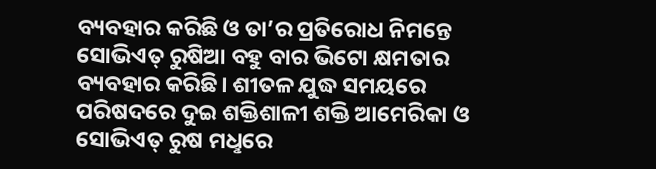ବ୍ୟବହାର କରିଛି ଓ ତା’ର ପ୍ରତିରୋଧ ନିମନ୍ତେ ସୋଭିଏତ୍ ରୁଷିଆ ବହୁ ବାର ଭିଟୋ କ୍ଷମତାର ବ୍ୟବହାର କରିଛି। ଶୀତଳ ଯୁଦ୍ଧ ସମୟରେ ପରିଷଦରେ ଦୁଇ ଶକ୍ତିଶାଳୀ ଶକ୍ତି ଆମେରିକା ଓ ସୋଭିଏତ୍‌ ରୁଷ ମଧୢରେ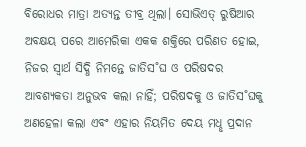ବିରୋଧର ମାତ୍ରା ଅତ୍ୟନ୍ତ ତୀବ୍ର ଥିଲା। ସୋଭିଏତ୍‌ ରୁଷିଆର ଅବକ୍ଷୟ ପରେ ଆମେରିକା ଏକକ ଶକ୍ତିରେ ପରିଣତ ହୋଇ, ନିଜର ସ୍ବାର୍ଥ ସିଦ୍ଧି ନିମନ୍ତେ ଜାତିସ˚ଘ ଓ ପରିଷଦର ଆବଶ୍ୟକତା ଅନୁଭବ କଲା ନାହିଁ; ପରିଷଦକୁ ଓ ଜାତିସ˚ଘକୁ ଅଣହେଳା କଲା ଏବଂ ଏହାର ନିୟମିତ ଦେୟ ମଧୢ ପ୍ରଦାନ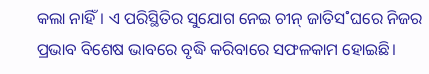କଲା ନାହିଁ। ଏ ପରିସ୍ଥିତିର ସୁଯୋଗ ନେଇ ଚୀନ୍‌ ଜାତିସ˚ଘରେ ନିଜର ପ୍ରଭାବ ବିଶେଷ ଭାବରେ ବୃଦ୍ଧି କରିବାରେ ସଫଳକାମ ହୋଇଛି।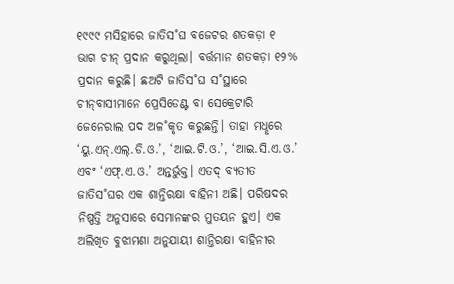୧୯୯୯ ମସିହାରେ ଜାତିସ˚ଘ ବଜେଟର ଶତକଡ଼ା ୧ ଭାଗ ଚୀନ୍‌ ପ୍ରଦାନ କରୁଥିଲା। ବର୍ତ୍ତମାନ ଶତକଡ଼ା ୧୨% ପ୍ରଦାନ କରୁଛି। ଛଅଟି ଜାତିସ˚ଘ ସ˚ସ୍ଥାରେ ଚୀନ୍‌ବାସୀମାନେ ପ୍ରେସିଡେଣ୍ଟ ବା ସେକ୍ରେଟାରି ଜେନେରାଲ ପଦ ଅଳ˚କୃତ କରୁଛନ୍ତି। ତାହା ମଧୢରେ ‘ୟୁ.ଏନ୍‌.ଏଲ୍‌.ଡି.ଓ.’, ‘ଆଇ.ଟି.ଓ.’, ‘ଆଇ.ସି.ଏ.ଓ.’ ଏବଂ ‘ଏଫ୍‌.ଏ.ଓ.’ ଅନ୍ତର୍ଭୁକ୍ତ। ଏତଦ୍‌ ବ୍ୟତୀତ ଜାତିସ˚ଘର ଏକ ଶାନ୍ତିରକ୍ଷା ବାହିନୀ ଅଛି। ପରିଷଦର ନିଷ୍ପତ୍ତି ଅନୁସାରେ ସେମାନଙ୍କର ମୁତୟନ ହୁଏ। ଏକ ଅଲିଖିତ ବୁଝାମଣା ଅନୁଯାୟୀ ଶାନ୍ତିରକ୍ଷା ବାହିନୀର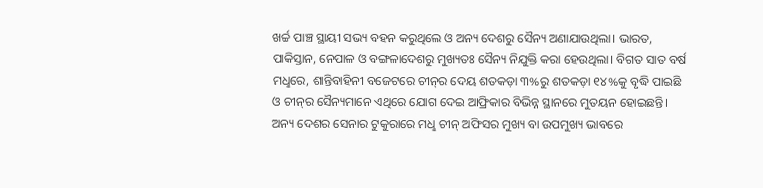ଖର୍ଚ୍ଚ ପାଞ୍ଚ ସ୍ଥାୟୀ ସଭ୍ୟ ବହନ କରୁଥିଲେ ଓ ଅନ୍ୟ ଦେଶରୁ ସୈନ୍ୟ ଅଣାଯାଉଥିଲା। ଭାରତ, ପାକିସ୍ତାନ, ନେପାଳ ଓ ବଙ୍ଗଳାଦେଶରୁ ମୁଖ୍ୟତଃ ସୈନ୍ୟ ନିଯୁକ୍ତି କରା ହେଉଥିଲା। ବିଗତ ସାତ ବର୍ଷ ମଧୢରେ, ଶାନ୍ତିବାହିନୀ ବଜେଟରେ ଚୀନ୍‌ର ଦେୟ ଶତକଡ଼ା ୩%ରୁ ଶତକଡ଼ା ୧୪%କୁ ବୃଦ୍ଧି ପାଇଛି ଓ ଚୀନ୍‌ର ସୈନ୍ୟମାନେ ଏଥିରେ ଯୋଗ ଦେଇ ଆଫ୍ରିକାର ବିଭିନ୍ନ ସ୍ଥାନରେ ମୁତୟନ ହୋଇଛନ୍ତି। ଅନ୍ୟ ଦେଶର ସେନାର ଟୁକୁରାରେ ମଧୢ ଚୀନ୍‌ ଅଫିସର ମୁଖ୍ୟ ବା ଉପମୁଖ୍ୟ ଭାବରେ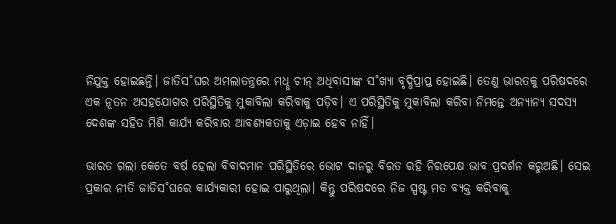ନିଯୁକ୍ତ ହୋଇଛନ୍ତି। ଜାତିସ˚ଘର ଅମଲାତନ୍ତ୍ରରେ ମଧୢ ଚୀନ୍‌ ଅଧିବାସୀଙ୍କ ସ˚ଖ୍ୟା ବୃଦ୍ଧିପ୍ରାପ୍ତ ହୋଇଛି। ତେଣୁ ଭାରତକୁ ପରିଷଦରେ ଏକ ନୂତନ ଅସହଯୋଗର ପରିସ୍ଥିତିକୁ ମୁକାବିଲା କରିବାକୁ ପଡ଼ିବ। ଏ ପରିସ୍ଥିତିକୁ ମୁକାବିଲା କରିବା ନିମନ୍ତେ ଅନ୍ୟାନ୍ୟ ସଦସ୍ୟ ଦେଶଙ୍କ ସହିତ ମିଶି କାର୍ଯ୍ୟ କରିବାର ଆବଶ୍ୟକତାକୁ ଏଡ଼ାଇ ହେବ ନାହିଁ।

ଭାରତ ଗଲା କେତେ ବର୍ଷ ହେଲା ବିବାଦମାନ ପରିସ୍ଥିତିରେ ଭୋଟ ଦାନରୁ ବିରତ ରହି ନିରପେକ୍ଷ ଭାବ ପ୍ରଦର୍ଶନ କରୁଅଛି। ସେଇ ପ୍ରକାର ନୀତି ଜାତିସ˚ଘରେ କାର୍ଯ୍ୟକାରୀ ହୋଇ ପାରୁଥିଲା। କିନ୍ତୁ ପରିଷଦରେ ନିଜ ସ୍ପଷ୍ଟ ମତ ବ୍ୟକ୍ତ କରିବାକୁ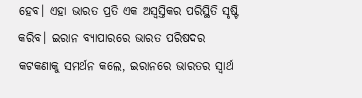ହେବ। ଏହା ଭାରତ ପ୍ରତି ଏକ ଅସ୍ବସ୍ତିକର ପରିସ୍ଥିତି ସୃଷ୍ଟି କରିବ। ଇରାନ ବ୍ୟାପାରରେ ଭାରତ ପରିଷଦର କଟକଣାକୁ ସମର୍ଥନ କଲେ, ଇରାନରେ ଭାରତର ସ୍ବାର୍ଥ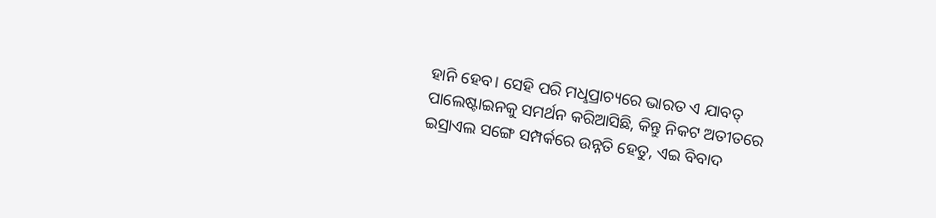ହାନି ହେବ। ସେହି ପରି ମଧୢପ୍ରାଚ୍ୟରେ ଭାରତ ଏ ଯାବତ୍‌ ପାଲେଷ୍ଟାଇନକୁ ସମର୍ଥନ କରିଆସିଛି, କିନ୍ତୁ ନିକଟ ଅତୀତରେ ଇସ୍ରାଏଲ ସଙ୍ଗେ ସମ୍ପର୍କରେ ଉନ୍ନତି ହେତୁ, ଏଇ ବିବାଦ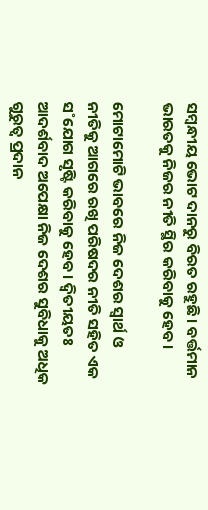ସମ୍ବନ୍ଧୀୟ ଭୋଟ ଦାନରୁ ବିରତ ରହୁଛି। ବର୍ତ୍ତମାନ ଭାରତକୁ ନିଜର ନୀତି ସ୍ଥିର କରିବାକୁ ହେବ।

ମୋଟାମୋଟି ଭାବରେ ନିଜ ଦେଶର ସ୍ବାର୍ଥ ଓ ନୀତିକୁ ଆଗରେ ରଖି ପରିଷଦର ନୀତି ସହିତ ଏକ ସ˚ଯୋଗ ସୃଷ୍ଟି କରିବାକୁ ହେବ। ଦ୍ବିତୀୟତଃ ଆଦର୍ଶବାଦ ଅପେକ୍ଷା ନିଜ ଦେଶର ସୁବିଧାକୁ ଅଧିକ ଗୁରୁତ୍ବ ପ୍ରଦାନ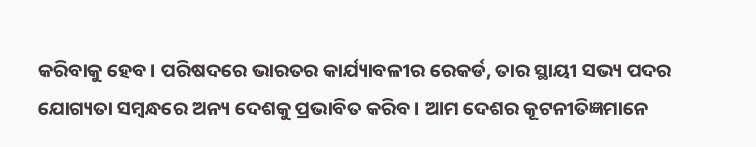କରିବାକୁ ହେବ। ପରିଷଦରେ ଭାରତର କାର୍ଯ୍ୟାବଳୀର ରେକର୍ଡ, ତାର ସ୍ଥାୟୀ ସଭ୍ୟ ପଦର ଯୋଗ୍ୟତା ସମ୍ବନ୍ଧରେ ଅନ୍ୟ ଦେଶକୁ ପ୍ରଭାବିତ କରିବ। ଆମ ଦେଶର କୂଟନୀତିଜ୍ଞମାନେ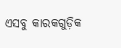ଏସବୁ କାରକଗୁଡ଼ିକ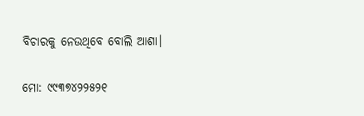ବିଚାରକୁ ନେଉଥିବେ ବୋଲି ଆଶା।

ମୋ: ୯୯୩୭୪୨୨୫୨୧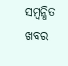ସମ୍ବନ୍ଧିତ ଖବର